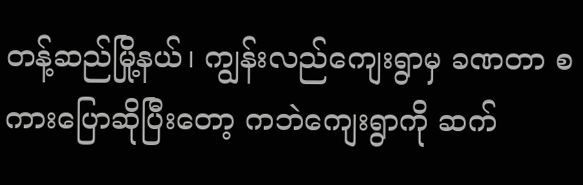တန့်ဆည်မြို့နယ်၊ ကျွန်းလည်ကျေးရွာမှ ခဏတာ စကားပြောဆိုပြီးတော့ ကဘဲကျေးရွာကို ဆက်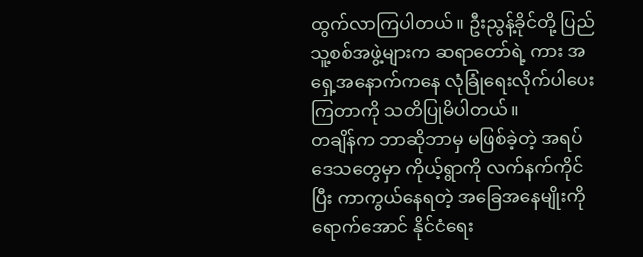ထွက်လာကြပါတယ်။ ဦးညွန့်ခိုင်တို့ ပြည်သူ့စစ်အဖွဲ့များက ဆရာတော်ရဲ့ ကား အရှေ့အနောက်ကနေ လုံခြုံရေးလိုက်ပါပေးကြတာကို သတိပြုမိပါတယ်။
တချိန်က ဘာဆိုဘာမှ မဖြစ်ခဲ့တဲ့ အရပ်ဒေသတွေမှာ ကိုယ့်ရွာကို လက်နက်ကိုင်ပြီး ကာကွယ်နေရတဲ့ အခြေအနေမျိုးကို ရောက်အောင် နိုင်ငံရေး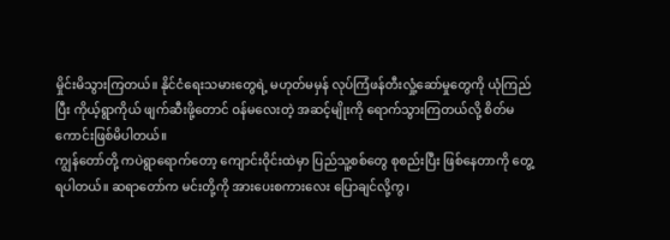မှိုင်းမိသွားကြတယ်။ နိုင်ငံရေးသမားတွေရဲ့ မဟုတ်မမှန် လုပ်ကြံဖန်တီးလှုံ့ဆော်မှုတွေကို ယုံကြည်ပြီး ကိုယ့်ရွာကိုယ် ဖျက်ဆီးဖို့တောင် ဝန်မလေးတဲ့ အဆင့်မျိုးကို ရောက်သွားကြတယ်လို့ စိတ်မကောင်းဖြစ်မိပါတယ်။
ကျွန်တော်တို့ ကပဲရွာရောက်တော့ ကျောင်းဝိုင်းထဲမှာ ပြည်သူ့စစ်တွေ စုစည်းပြီး ဖြစ်နေတာကို တွေ့ရပါတယ်။ ဆရာတော်က မင်းတို့ကို အားပေးစကားလေး ပြောချင်လို့ကွ၊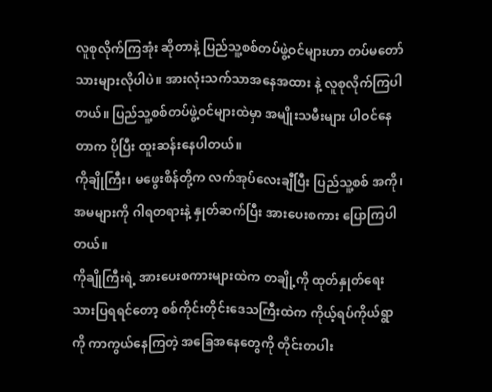လူစုလိုက်ကြအုံး ဆိုတာနဲ့ ပြည်သူ့စစ်တပ်ဖွဲ့ဝင်များဟာ တပ်မတော်သားများလိုပါပဲ။ အားလုံးသက်သာအနေအထား နဲ့ လူစုလိုက်ကြပါတယ်။ ပြည်သူ့စစ်တပ်ဖွဲ့ဝင်များထဲမှာ အမျိုးသမီးများ ပါဝင်နေတာက ပိုပြီး ထူးဆန်းနေပါတယ်။
ကိုချိုကြီး၊ မဖွေးစိန်တို့က လက်အုပ်လေးချီပြီး ပြည်သူ့စစ် အကို၊ အမများကို ဂါရတရားနဲ့ နှုတ်ဆက်ပြီး အားပေးစကား ပြောကြပါတယ်။
ကိုချိုကြီးရဲ့ အားပေးစကားများထဲက တချို့ကို ထုတ်နှုတ်ရေးသားပြရရင်တော့ စစ်ကိုင်းတိုင်းဒေသကြီးထဲက ကိုယ့်ရပ်ကိုယ်ရွာကို ကာကွယ်နေကြတဲ့ အခြေအနေတွေကို တိုင်းတပါး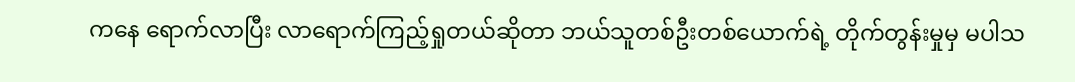ကနေ ရောက်လာပြီး လာရောက်ကြည့်ရှုတယ်ဆိုတာ ဘယ်သူတစ်ဦးတစ်ယောက်ရဲ့ တိုက်တွန်းမှုမှ မပါသ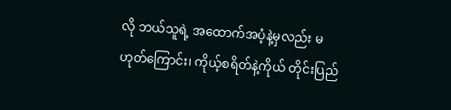လို ဘယ်သူရဲ့ အထောက်အပံ့နဲ့မှလည်း မဟုတ်ကြောင်း၊ ကိုယ့်စရိတ်နဲ့ကိုယ် တိုင်းပြည်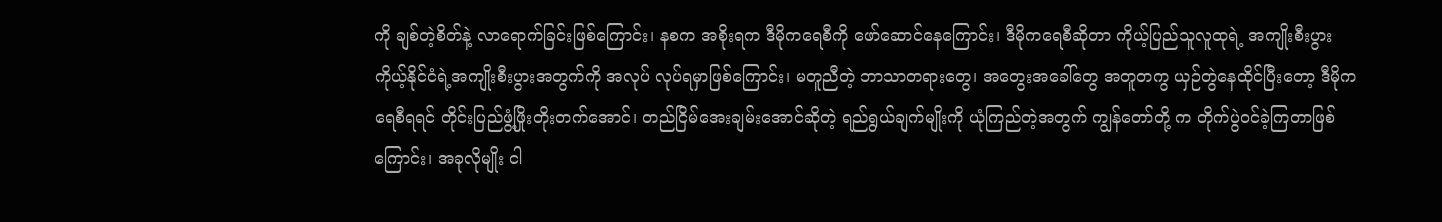ကို ချစ်တဲ့စိတ်နဲ့ လာရောက်ခြင်းဖြစ်ကြောင်း၊ နစက အစိုးရက ဒီမိုကရေစီကို ဖော်ဆောင်နေကြောင်း၊ ဒီမိုကရေစီဆိုတာ ကိုယ့်ပြည်သူလူထုရဲ့ အကျိုးစီးပွား ကိုယ့်နိုင်ငံရဲ့အကျိုးစီးပွားအတွက်ကို အလုပ် လုပ်ရမှာဖြစ်ကြောင်း၊ မတူညီတဲ့ ဘာသာတရားတွေ၊ အတွေးအခေါ်တွေ အတူတကွ ယှဉ်တွဲနေထိုင်ပြီးတော့ ဒီမိုကရေစီရရင် တိုင်းပြည်ဖွံ့ဖြိုးတိုးတက်အောင်၊ တည်ငြိမ်အေးချမ်းအောင်ဆိုတဲ့ ရည်ရွယ်ချက်မျိုးကို ယုံကြည်တဲ့အတွက် ကျွန်တော်တို့ က တိုက်ပွဲဝင်ခဲ့ကြတာဖြစ်ကြောင်း၊ အခုလိုမျိုး ငါ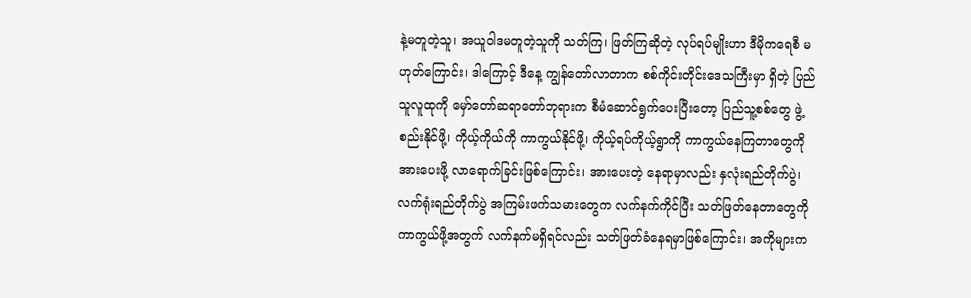နဲ့မတူတဲ့သူ၊ အယူဝါဒမတူတဲ့သူကို သတ်ကြ၊ ဖြတ်ကြဆိုတဲ့ လုပ်ရပ်မျိုးဟာ ဒီမိုကရေစီ မဟုတ်ကြောင်း၊ ဒါကြောင့် ဒီနေ့ ကျွန်တော်လာတာက စစ်ကိုင်းတိုင်းဒေသကြီးမှာ ရှိတဲ့ ပြည်သူလူထုကို မှော်တော်ဆရာတော်ဘုရားက စီမံဆောင်ရွက်ပေးပြီးတော့ ပြည်သူ့စစ်တွေ ဖွဲ့စည်းနိုင်ဖို့၊ ကိုယ့်ကိုယ်ကို ကာကွယ်နိုင်ဖို့၊ ကိုယ့်ရပ်ကိုယ့်ရွာကို ကာကွယ်နေကြတာတွေကို အားပေးဖို့ လာရောက်ခြင်းဖြစ်ကြောင်း၊ အားပေးတဲ့ နေရာမှာလည်း နှလုံးရည်တိုက်ပွဲ၊ လက်ရုံးရည်တိုက်ပွဲ အကြမ်းဖက်သမားတွေက လက်နက်ကိုင်ပြီး သတ်ဖြတ်နေတာတွေကို ကာကွယ်ဖို့အတွက် လက်နက်မရှိရင်လည်း သတ်ဖြတ်ခံနေရမှာဖြစ်ကြောင်း၊ အကိုများက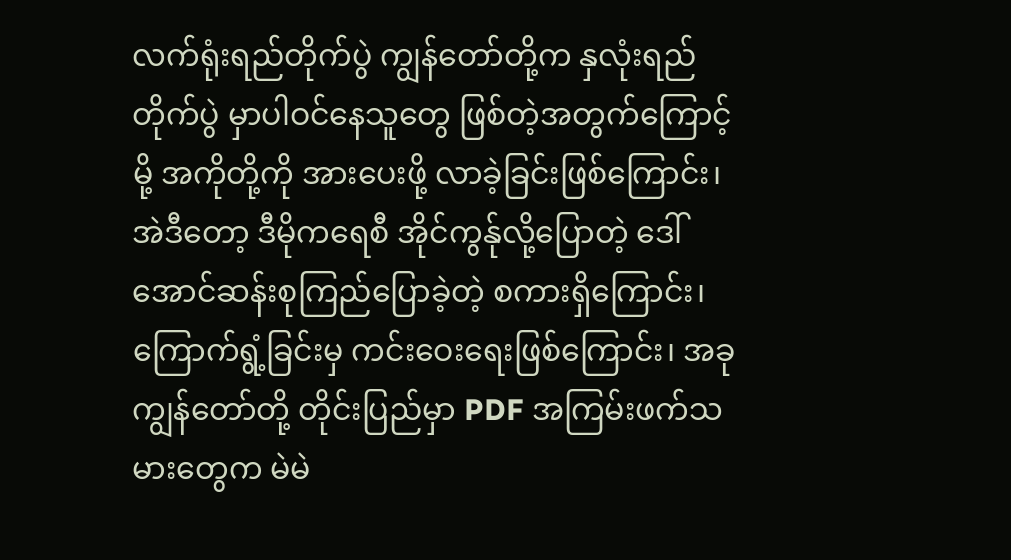လက်ရုံးရည်တိုက်ပွဲ ကျွန်တော်တို့က နှလုံးရည်တိုက်ပွဲ မှာပါဝင်နေသူတွေ ဖြစ်တဲ့အတွက်ကြောင့်မို့ အကိုတို့ကို အားပေးဖို့ လာခဲ့ခြင်းဖြစ်ကြောင်း၊ အဲဒီတော့ ဒီမိုကရေစီ အိုင်ကွန်ုလို့ပြောတဲ့ ဒေါ်အောင်ဆန်းစုကြည်ပြောခဲ့တဲ့ စကားရှိကြောင်း၊ ကြောက်ရွံ့ခြင်းမှ ကင်းဝေးရေးဖြစ်ကြောင်း၊ အခု ကျွန်တော်တို့ တိုင်းပြည်မှာ PDF အကြမ်းဖက်သမားတွေက မဲမဲ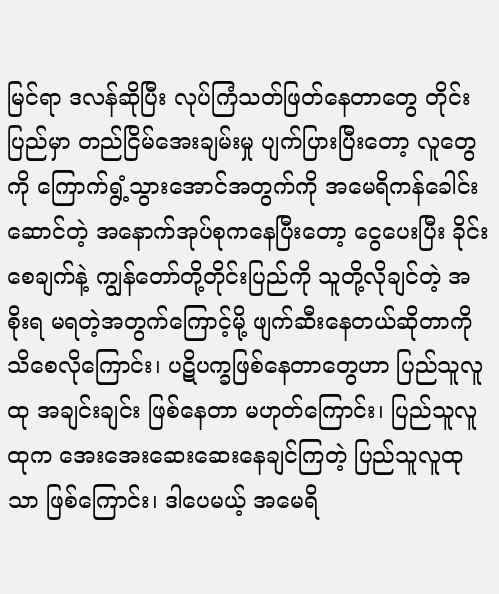မြင်ရာ ဒလန်ဆိုပြီး လုပ်ကြံသတ်ဖြတ်နေတာတွေ တိုင်းပြည်မှာ တည်ငြိမ်အေးချမ်းမှု ပျက်ပြားပြီးတော့ လူတွေကို ကြောက်ရွံ့သွားအောင်အတွက်ကို အမေရိကန်ခေါင်းဆောင်တဲ့ အနောက်အုပ်စုကနေပြီးတော့ ငွေပေးပြီး ခိုင်းစေချက်နဲ့ ကျွန်တော်တို့တိုင်းပြည်ကို သူတို့လိုချင်တဲ့ အစိုးရ မရတဲ့အတွက်ကြောင့်မို့ ဖျက်ဆီးနေတယ်ဆိုတာကို သိစေလိုကြောင်း၊ ပဋိပက္ခဖြစ်နေတာတွေဟာ ပြည်သူလူထု အချင်းချင်း ဖြစ်နေတာ မဟုတ်ကြောင်း၊ ပြည်သူလူထုက အေးအေးဆေးဆေးနေချင်ကြတဲ့ ပြည်သူလူထုသာ ဖြစ်ကြောင်း၊ ဒါပေမယ့် အမေရိ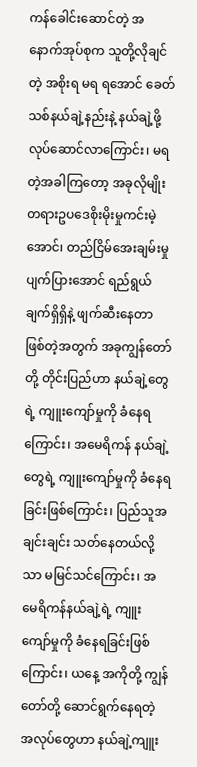ကန်ခေါင်းဆောင်တဲ့ အနောက်အုပ်စုက သူတို့လိုချင်တဲ့ အစိုးရ မရ ရအောင် ခေတ်သစ်နယ်ချဲ့နည်းနဲ့ နယ်ချဲ့ဖို့လုပ်ဆောင်လာကြောင်း၊ မရတဲ့အခါကြတော့ အခုလိုမျိုး တရားဥပဒေစိုးမိုးမှုကင်းမဲ့အောင်၊ တည်ငြိမ်အေးချမ်းမှု ပျက်ပြားအောင် ရည်ရွယ်ချက်ရှိရှိနဲ့ ဖျက်ဆီးနေတာ ဖြစ်တဲ့အတွက် အခုကျွန်တော်တို့ တိုင်းပြည်ဟာ နယ်ချဲ့တွေရဲ့ ကျူးကျော်မှုကို ခံနေရကြောင်း၊ အမေရိကန် နယ်ချဲ့တွေရဲ့ ကျူးကျော်မှုကို ခံနေရခြင်းဖြစ်ကြောင်း၊ ပြည်သူအချင်းချင်း သတ်နေတယ်လို့သာ မမြင်သင်ကြောင်း၊ အမေရိကန်နယ်ချဲ့ရဲ့ ကျူးကျော်မှုကို ခံနေရခြင်းဖြစ်ကြောင်း၊ ယနေ့ အကိုတို့ ကျွန်တော်တို့ ဆောင်ရွက်နေရတဲ့ အလုပ်တွေဟာ နယ်ချဲ့ကျူး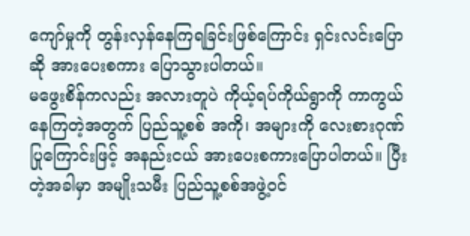ကျော်မှုကို တွန်းလှန်နေကြရခြင်းဖြစ်ကြောင်း ရှင်းလင်းပြောဆို အားပေးစကား ပြောသွားပါတယ်။
မဖွေးစိန်ကလည်း အလားတူပဲ ကိုယ့်ရပ်ကိုယ်ရွာကို ကာကွယ်နေကြတဲ့အတွက် ပြည်သူ့စစ် အကို၊ အများကို လေးစားဂုဏ်ပြုကြောင်းဖြင့် အနည်းငယ် အားပေးစကားပြောပါတယ်။ ပြီးတဲ့အခါမှာ အမျိုးသမီး ပြည်သူ့စစ်အဖွဲ့ဝင်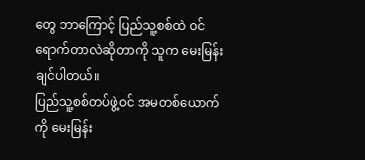တွေ ဘာကြောင့် ပြည်သူ့စစ်ထဲ ဝင်ရောက်တာလဲဆိုတာကို သူက မေးမြန်းချင်ပါတယ်။
ပြည်သူ့စစ်တပ်ဖွဲ့ဝင် အမတစ်ယောက်ကို မေးမြန်း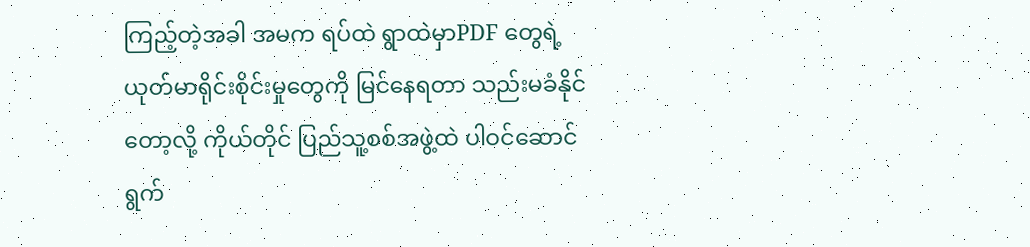ကြည့်တဲ့အခါ အမက ရပ်ထဲ ရွာထဲမှာPDF တွေရဲ့ ယုတ်မာရိုင်းစိုင်းမှုတွေကို မြင်နေရတာ သည်းမခံနိုင်တော့လို့ ကိုယ်တိုင် ပြည်သူ့စစ်အဖွဲ့ထဲ ပါဝင်ဆောင်ရွက်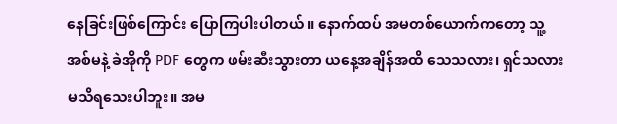နေခြင်းဖြစ်ကြောင်း ပြောကြပါးပါတယ်။ နောက်ထပ် အမတစ်ယောက်ကတော့ သူ့အစ်မနဲ့ ခဲအိုကို PDF တွေက ဖမ်းဆီးသွားတာ ယနေ့အချိန်အထိ သေသလား၊ ရှင်သလား မသိရသေးပါဘူး။ အမ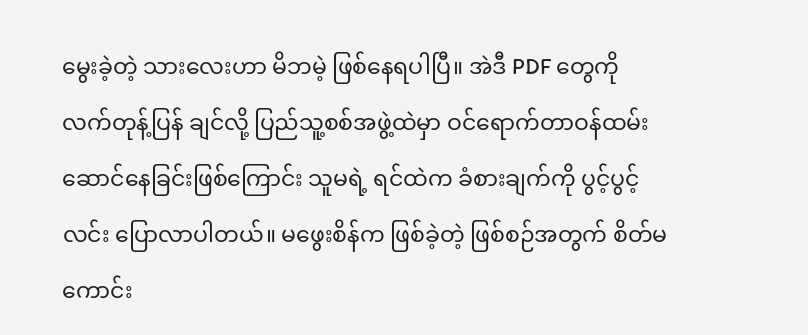မွေးခဲ့တဲ့ သားလေးဟာ မိဘမဲ့ ဖြစ်နေရပါပြီ။ အဲဒီ PDF တွေကို လက်တုန့်ပြန် ချင်လို့ ပြည်သူ့စစ်အဖွဲ့ထဲမှာ ဝင်ရောက်တာဝန်ထမ်းဆောင်နေခြင်းဖြစ်ကြောင်း သူမရဲ့ ရင်ထဲက ခံစားချက်ကို ပွင့်ပွင့်လင်း ပြောလာပါတယ်။ မဖွေးစိန်က ဖြစ်ခဲ့တဲ့ ဖြစ်စဉ်အတွက် စိတ်မကောင်း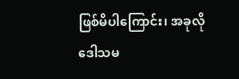ဖြစ်မိပါကြောင်း၊ အခုလို ဒေါသမ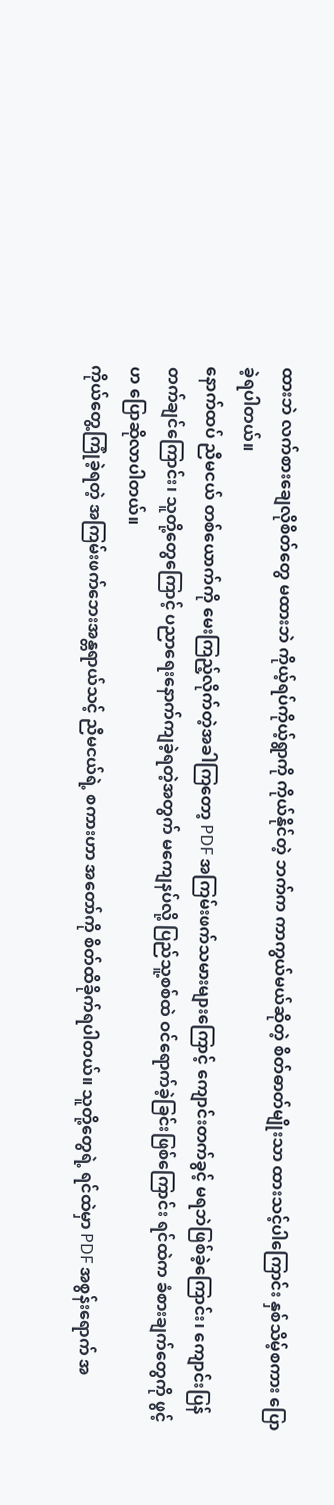ထားဘဲ လက်စားချေလိုစိတ်တွေ မထားဘဲ ကိုယ့်ရပ်ကိုယ့်ရွာကို ကိုယ်နိုင်တဲ့ ဘက်က ကာကွယ်မယ်ဆိုတဲ့ စိတ်ဓာတ်မျိုးသာ ထားသင့်ပါကြောင်း နှစ်သိမ့်စကား ပြောခဲ့ရပါတယ်။
နောက်ထပ် ညီမငယ် တစ်ယောက်ကို မေးကြည့်လိုက်တဲ့အခါကြတော့ PDF အကြမ်းဖက်သမားများကြောင့် ကျောင်းတက်ခွင့် မရဘဲဖြစ်ခဲ့ကြောင်း၊ ကျောင်းပြန်တက်ချင်ကြောင်း၊ သူတို့တွေကြောင့် ပညာရေးနောက်ကျခဲ့ရတဲ့အတွက် မကျေနပ်လို့ ပြည်သူ့စစ်ထဲ ဝင်ရောက်ခဲ့ခြင်းဖြစ်ကြောင်း ရင်ထဲက ခံစားချက်တွေကို ဖွင့်ဟ ပြောဆိုလာပါတယ်။
ကိုယ်တွေ့ကြုံခဲ့ရတဲ့ အကြမ်းဖက်ဘေးအန္တရာယ်သင့် ညီမငယ်ရဲ့ စကားဟာ အတော်ကို စိတ်ထိခိုက်ရပါတယ်။ သူတို့တွေရဲ့ ရင်ထဲမှာ PDF အစွန်းရောက် အ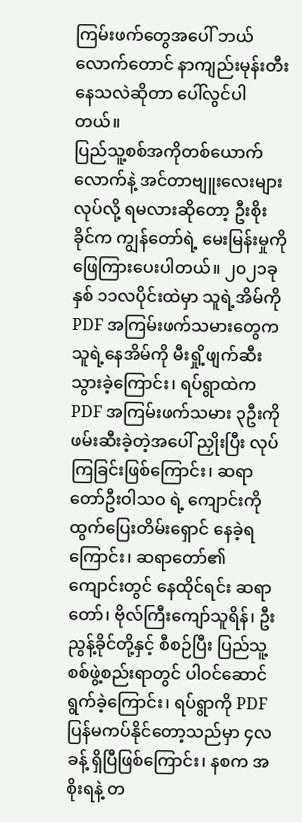ကြမ်းဖက်တွေအပေါ် ဘယ်လောက်တောင် နာကျည်းမုန်းတီးနေသလဲဆိုတာ ပေါ်လွင်ပါတယ်။
ပြည်သူ့စစ်အကိုတစ်ယောက်လောက်နဲ့ အင်တာဗျူးလေးများ လုပ်လို့ ရမလားဆိုတော့ ဦးစိုးခိုင်က ကျွန်တော်ရဲ့ မေးမြန်းမှုကို ဖြေကြားပေးပါတယ်။ ၂၀၂၁ခုနှစ် ၁၁လပိုင်းထဲမှာ သူရဲ့အိမ်ကို PDF အကြမ်းဖက်သမားတွေက သူရဲ့နေအိမ်ကို မီးရှို့ဖျက်ဆီးသွားခဲ့ကြောင်း၊ ရပ်ရွာထဲက PDF အကြမ်းဖက်သမား ၃ဦးကို ဖမ်းဆီးခဲ့တဲ့အပေါ် ညှိုးပြီး လုပ်ကြခြင်းဖြစ်ကြောင်း၊ ဆရာတော်ဦးဝါသဝ ရဲ့ ကျောင်းကို ထွက်ပြေးတိမ်းရှောင် နေခဲ့ရကြောင်း၊ ဆရာတော်၏ ကျောင်းတွင် နေထိုင်ရင်း ဆရာတော်၊ ဗိုလ်ကြီးကျော်သူရိန်၊ ဦးညွန့်ခိုင်တို့နှင့် စီစဉ်ပြီး ပြည်သူ့စစ်ဖွဲ့စည်းရာတွင် ပါဝင်ဆောင်ရွက်ခဲ့ကြောင်း၊ ရပ်ရွာကို PDF ပြန်မကပ်နိုင်တော့သည်မှာ ၄လခန့် ရှိပြီဖြစ်ကြောင်း၊ နစက အစိုးရနဲ့ တ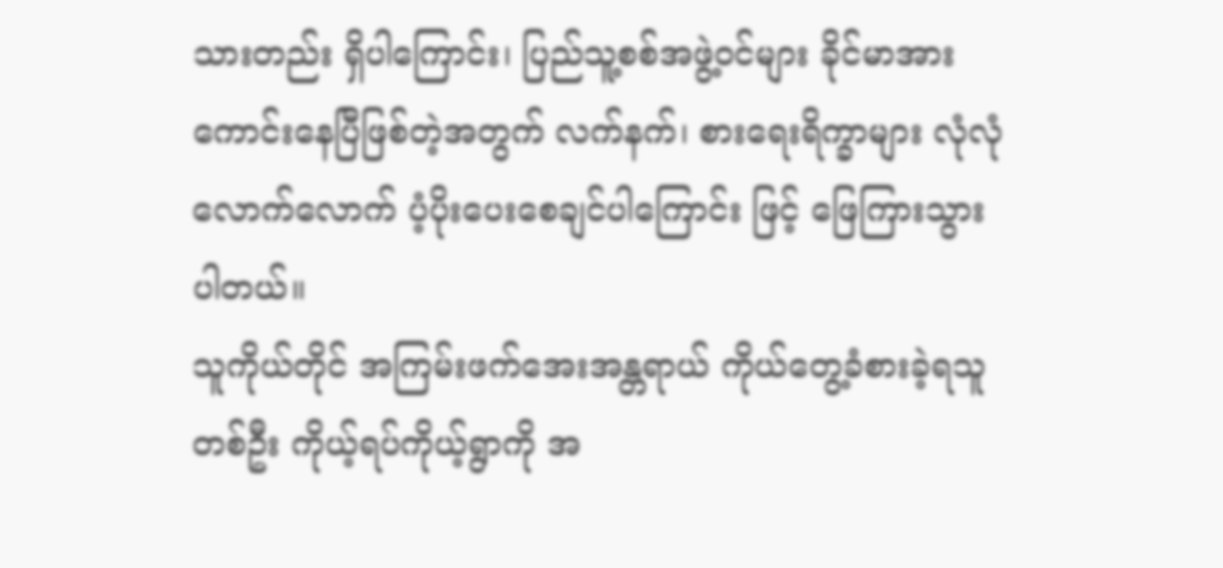သားတည်း ရှိပါကြောင်း၊ ပြည်သူ့စစ်အဖွဲ့ဝင်များ ခိုင်မာအားကောင်းနေပြီဖြစ်တဲ့အတွက် လက်နက်၊ စားရေးရိက္ခာများ လုံလုံလောက်လောက် ပံ့ပိုးပေးစေချင်ပါကြောင်း ဖြင့် ဖြေကြားသွားပါတယ်။
သူကိုယ်တိုင် အကြမ်းဖက်အေးအန္တရာယ် ကိုယ်တွေ့ခံစားခဲ့ရသူတစ်ဦး ကိုယ့်ရပ်ကိုယ့်ရွာကို အ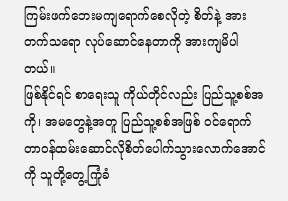ကြမ်းဖက်ဘေးမကျရောက်စေလိုတဲ့ စိတ်နဲ့ အားတက်သရော လုပ်ဆောင်နေတာကို အားကျမိပါတယ်။
ဖြစ်နိုင်ရင် စာရေးသူ ကိုယ်တိုင်လည်း ပြည်သူ့စစ်အကို၊ အမတွေနဲ့အတူ ပြည်သူ့စစ်အဖြစ် ဝင်ရောက်တာဝန်ထမ်းဆောင်လိုစိတ်ပေါက်သွားလောက်အောင်ကို သူတို့တွေ့ကြုံခံ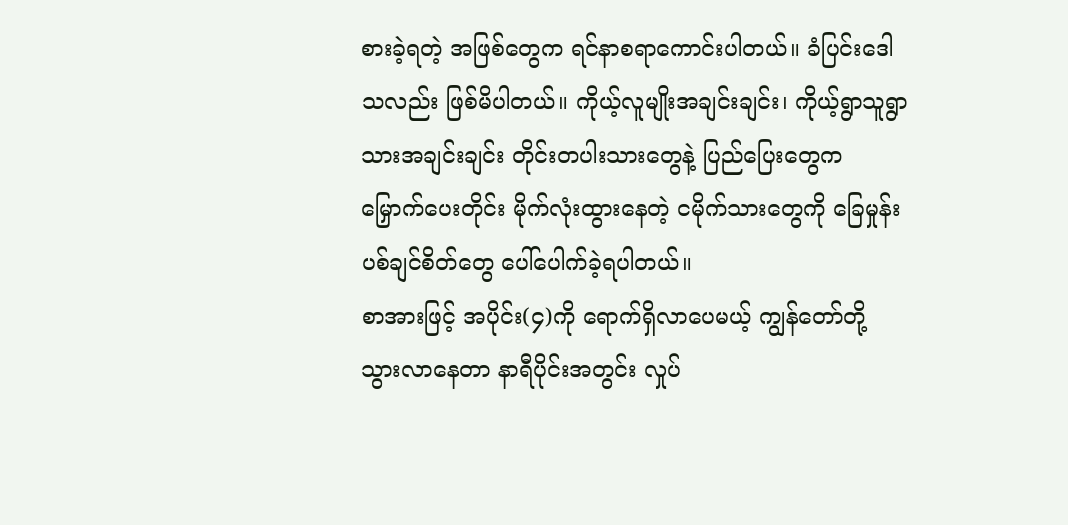စားခဲ့ရတဲ့ အဖြစ်တွေက ရင်နာစရာကောင်းပါတယ်။ ခံပြင်းဒေါသလည်း ဖြစ်မိပါတယ်။ ကိုယ့်လူမျိုးအချင်းချင်း၊ ကိုယ့်ရွာသူရွာသားအချင်းချင်း တိုင်းတပါးသားတွေနဲ့ ပြည်ပြေးတွေက မြှောက်ပေးတိုင်း မိုက်လုံးထွားနေတဲ့ ငမိုက်သားတွေကို ခြေမှုန်းပစ်ချင်စိတ်တွေ ပေါ်ပေါက်ခဲ့ရပါတယ်။
စာအားဖြင့် အပိုင်း(၄)ကို ရောက်ရှိလာပေမယ့် ကျွန်တော်တို့ သွားလာနေတာ နာရီပိုင်းအတွင်း လှုပ်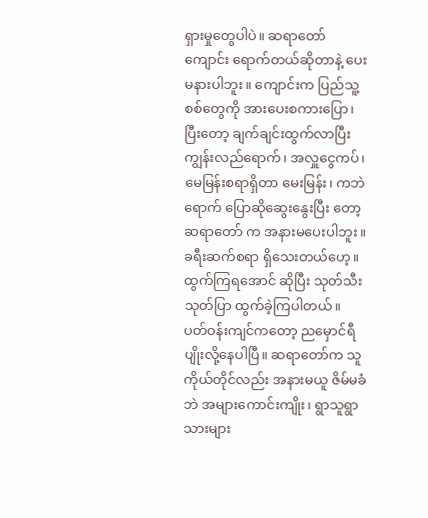ရှားမှုတွေပါပဲ။ ဆရာတော်ကျောင်း ရောက်တယ်ဆိုတာနဲ့ ပေးမနားပါဘူး။ ကျောင်းက ပြည်သူ့စစ်တွေကို အားပေးစကားပြော၊ ပြီးတော့ ချက်ချင်းထွက်လာပြီး ကျွန်းလည်ရောက်၊ အလှူငွေကပ်၊ မေမြန်းစရာရှိတာ မေးမြန်း၊ ကဘဲရောက် ပြောဆိုဆွေးနွေးပြီး တော့ ဆရာတော် က အနားမပေးပါဘူး။ ခရီးဆက်စရာ ရှိသေးတယ်ဟေ့။ ထွက်ကြရအောင် ဆိုပြီး သုတ်သီးသုတ်ပြာ ထွက်ခဲ့ကြပါတယ်။
ပတ်ဝန်းကျင်ကတော့ ညမှောင်ရီပျိုးလို့နေပါပြီ။ ဆရာတော်က သူကိုယ်တိုင်လည်း အနားမယူ ဇိမ်မခံဘဲ အများကောင်းကျိုး၊ ရွာသူရွာသားများ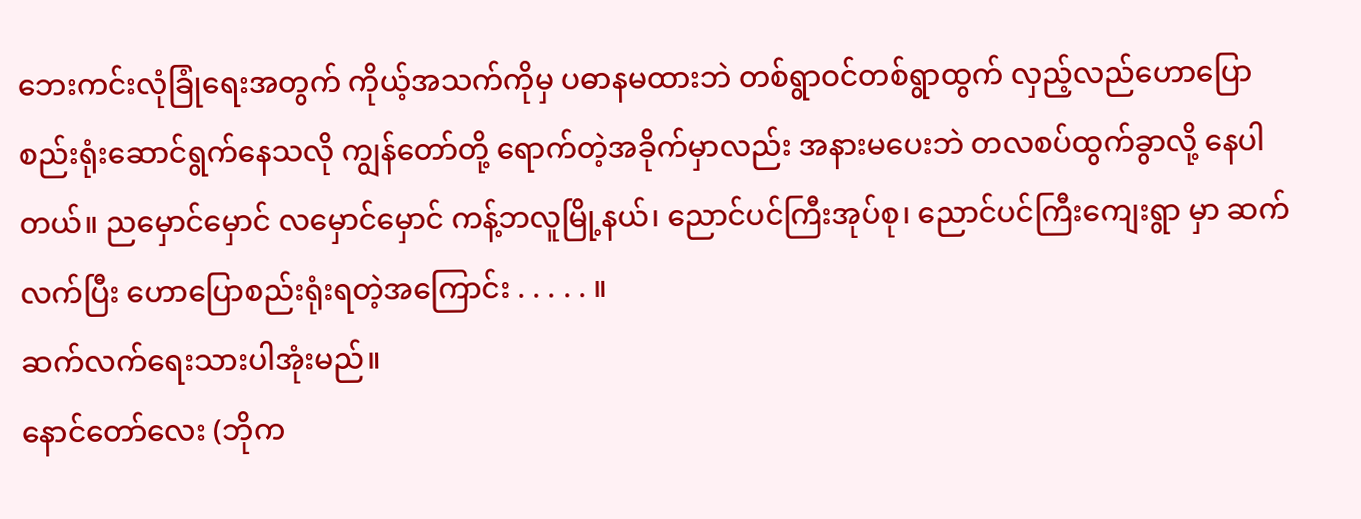ဘေးကင်းလုံခြုံရေးအတွက် ကိုယ့်အသက်ကိုမှ ပဓာနမထားဘဲ တစ်ရွာဝင်တစ်ရွာထွက် လှည့်လည်ဟောပြောစည်းရုံးဆောင်ရွက်နေသလို ကျွန်တော်တို့ ရောက်တဲ့အခိုက်မှာလည်း အနားမပေးဘဲ တလစပ်ထွက်ခွာလို့ နေပါတယ်။ ညမှောင်မှောင် လမှောင်မှောင် ကန့်ဘလူမြို့နယ်၊ ညောင်ပင်ကြီးအုပ်စု၊ ညောင်ပင်ကြီးကျေးရွာ မှာ ဆက်လက်ပြီး ဟောပြောစည်းရုံးရတဲ့အကြောင်း . . . . . ။
ဆက်လက်ရေးသားပါအုံးမည်။
နောင်တော်လေး (ဘိုက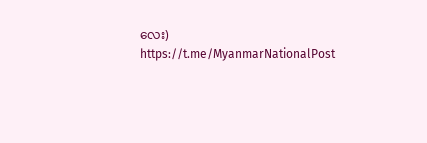လေး)
https://t.me/MyanmarNationalPost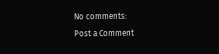No comments:
Post a Comment